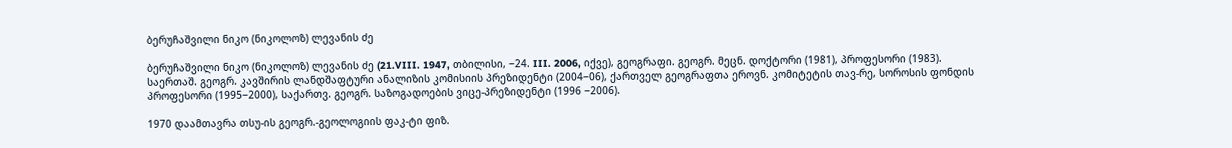ბერუჩაშვილი ნიკო (ნიკოლოზ) ლევანის ძე

ბერუჩაშვილი ნიკო (ნიკოლოზ) ლევანის ძე (21.VIII. 1947, თბილისი, ‒24. III. 2006, იქვე), გეოგრაფი. გეოგრ. მეცნ. დოქტორი (1981), პროფესორი (1983). საერთაშ. გეოგრ. კავშირის ლანდშაფტური ანალიზის კომისიის პრეზიდენტი (2004‒06), ქართველ გეოგრაფთა ეროვნ. კომიტეტის თავ-რე, სოროსის ფონდის პროფესორი (1995‒2000), საქართვ. გეოგრ. საზოგადოების ვიცე-პრეზიდენტი (1996 ‒2006).

1970 დაამთავრა თსუ-ის გეოგრ.-გეოლოგიის ფაკ-ტი ფიზ.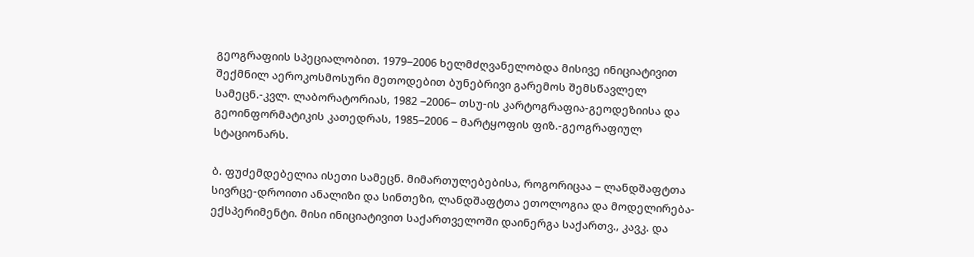გეოგრაფიის სპეციალობით. 1979‒2006 ხელმძღვანელობდა მისივე ინიციატივით შექმნილ აეროკოსმოსური მეთოდებით ბუნებრივი გარემოს შემსწავლელ სამეცნ.-კვლ. ლაბორატორიას, 1982 ‒2006‒ თსუ-ის კარტოგრაფია-გეოდეზიისა და გეოინფორმატიკის კათედრას, 1985‒2006 ‒ მარტყოფის ფიზ.-გეოგრაფიულ სტაციონარს.

ბ. ფუძემდებელია ისეთი სამეცნ. მიმართულებებისა, როგორიცაა ‒ ლანდშაფტთა სივრცე-დროითი ანალიზი და სინთეზი, ლანდშაფტთა ეთოლოგია და მოდელირება-ექსპერიმენტი. მისი ინიციატივით საქართველოში დაინერგა საქართვ., კავკ. და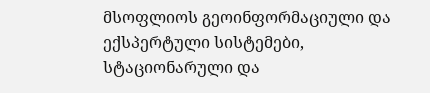მსოფლიოს გეოინფორმაციული და ექსპერტული სისტემები, სტაციონარული და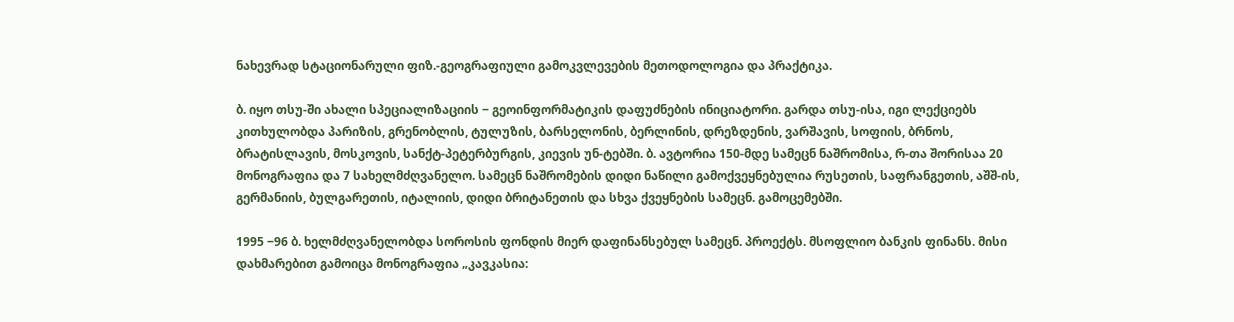ნახევრად სტაციონარული ფიზ.-გეოგრაფიული გამოკვლევების მეთოდოლოგია და პრაქტიკა.

ბ. იყო თსუ-ში ახალი სპეციალიზაციის ‒ გეოინფორმატიკის დაფუძნების ინიციატორი. გარდა თსუ-ისა, იგი ლექციებს კითხულობდა პარიზის, გრენობლის, ტულუზის, ბარსელონის, ბერლინის, დრეზდენის, ვარშავის, სოფიის, ბრნოს, ბრატისლავის, მოსკოვის, სანქტ-პეტერბურგის, კიევის უნ-ტებში. ბ. ავტორია 150-მდე სამეცნ ნაშრომისა, რ-თა შორისაა 20 მონოგრაფია და 7 სახელმძღვანელო. სამეცნ ნაშრომების დიდი ნაწილი გამოქვეყნებულია რუსეთის, საფრანგეთის, აშშ-ის, გერმანიის, ბულგარეთის, იტალიის, დიდი ბრიტანეთის და სხვა ქვეყნების სამეცნ. გამოცემებში.

1995 ‒96 ბ. ხელმძღვანელობდა სოროსის ფონდის მიერ დაფინანსებულ სამეცნ. პროექტს. მსოფლიო ბანკის ფინანს. მისი დახმარებით გამოიცა მონოგრაფია „კავკასია: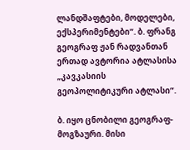ლანდშაფტები, მოდელები, ექსპერიმენტები“. ბ. ფრანგ გეოგრაფ ჟან რადვანთან ერთად ავტორია ატლასისა „კავკასიის გეოპოლიტიკური ატლასი“.

ბ. იყო ცნობილი გეოგრაფ-მოგზაური. მისი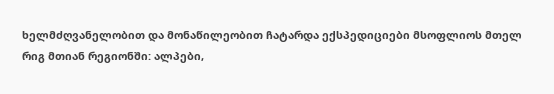ხელმძღვანელობით და მონაწილეობით ჩატარდა ექსპედიციები მსოფლიოს მთელ რიგ მთიან რეგიონში: ალპები,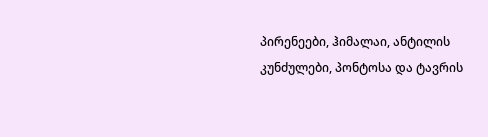პირენეები, ჰიმალაი, ანტილის კუნძულები, პონტოსა და ტავრის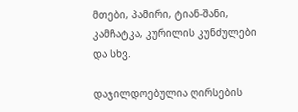მთები, პამირი, ტიან-შანი, კამჩატკა, კურილის კუნძულები და სხვ.

დაჯილდოებულია ღირსების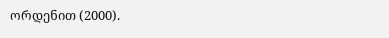ორდენით (2000).